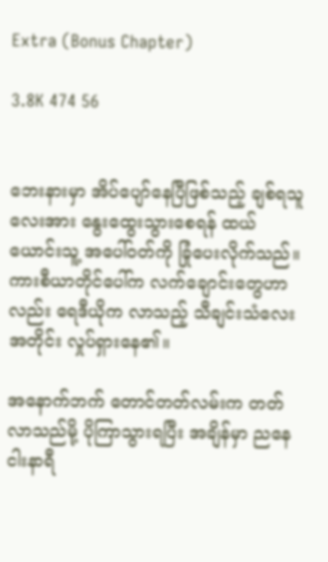Extra (Bonus Chapter)

3.8K 474 56


ဘေးနားမှာ အိပ်ပျော်နေပြီဖြစ်သည့် ချစ်ရသူလေးအား နွေးထွေးသွားစေရန် ထယ်ယောင်းသူ့ အပေါ်ဝတ်ကို ခြုံပေးလိုက်သည်။ ကားစီယာတိုင်ပေါ်က လက်ချောင်းတွေဟာလည်း ရေဒီယိုက လာသည့် သီချင်းသံလေးအတိုင်း လှုပ်ရှားနေ၏။

အနောက်ဘက် တောင်တတ်လမ်းက တတ်လာသည်မို့ ပိုကြာသွားရပြီး အချိန်မှာ ညနေငါးနာရီ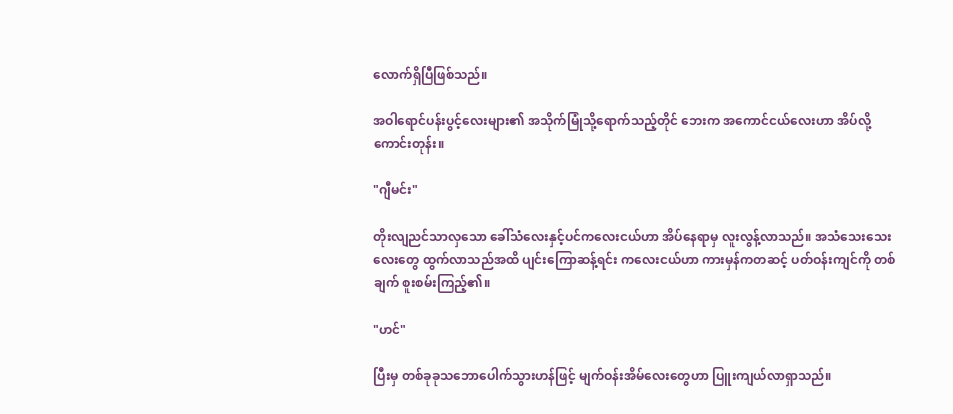လောက်ရှိပြီဖြစ်သည်။

အဝါရောင်ပန်းပွင့်လေးများ၏ အသိုက်မြုံသို့ရောက်သည့်တိုင် ဘေးက အကောင်ငယ်လေးဟာ အိပ်လို့ကောင်းတုန်း။

"ဂျီမင်း"

တိုးလျညင်သာလှသော ခေါ်သံလေးနှင့်ပင်ကလေးငယ်ဟာ အိပ်နေရာမှ လူးလွန့်လာသည်။ အသံသေးသေးလေးတွေ ထွက်လာသည်အထိ ပျင်းကြောဆန့်ရင်း ကလေးငယ်ဟာ ကားမှန်ကတဆင့် ပတ်ဝန်းကျင်ကို တစ်ချက် စူးစမ်းကြည့်၏။

"ဟင်"

ပြီးမှ တစ်ခုခုသဘောပေါက်သွားဟန်ဖြင့် မျက်ဝန်းအိမ်လေးတွေဟာ ပြူးကျယ်လာရှာသည်။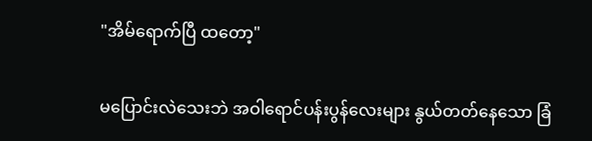"အိမ်ရောက်ပြီ ထတော့"

မပြောင်းလဲသေးဘဲ အဝါရောင်ပန်းပွန်လေးများ နွယ်တတ်နေသော ခြံ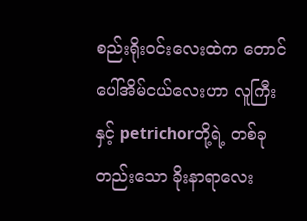စည်းရိုးဝင်းလေးထဲက တောင်ပေါ်အိမ်ငယ်လေးဟာ လူကြီးနှင့် petrichorတို့ရဲ့ တစ်ခုတည်းသော ခိုးနာရာလေး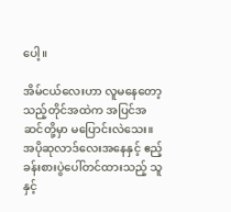ပေါ့။

အိမ်ငယ်လေးဟာ လူမနေတော့သည့်တိုင်အထဲက အပြင်အဆင်တို့မှာ မပြောင်းလဲသေး။ အပိုဆုလာဒ်လေးအနေနှင့် ဧည့်ခန်းစားပွဲပေါ်တင်ထားသည့် သူနှင့်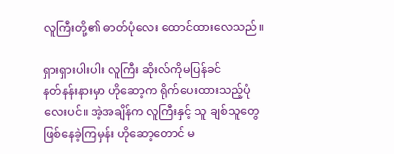လူကြီးတို့၏ ဓာတ်ပုံလေး ထောင်ထားလေသည်။

ရှားရှားပါးပါး လူကြီး ဆိုးလ်ကိုမပြန်ခင်
နတ်နန်းနားမှာ ဟိုဆော့က ရိုက်ပေးထားသည့်ပုံလေးပင်။ အဲ့အချိန်က လူကြီးနှင့် သူ ချစ်သူတွေဖြစ်နေခဲ့ကြမှန်း ဟိုဆော့တောင် မ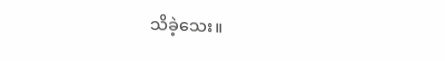သိခဲ့သေး။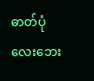ဓာတ်ပုံလေးဘေး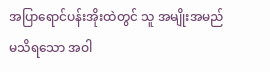အပြာရောင်ပန်းအိုးထဲတွင် သူ အမျိုးအမည်မသိရသော အဝါ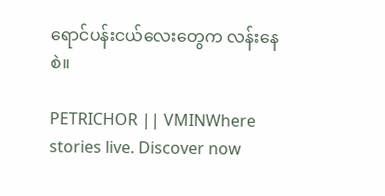ရောင်ပန်းငယ်လေးတွေက လန်းနေစဲ။

PETRICHOR || VMINWhere stories live. Discover now